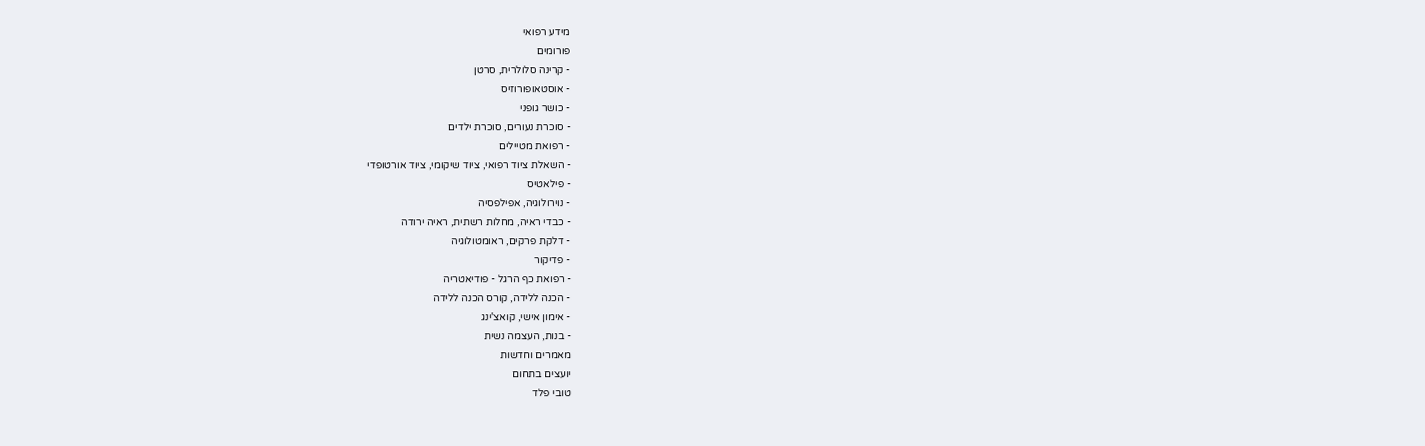מידע רפואי
פורומים
- קרינה סלולרית, סרטן
- אוסטאופורוזיס
- כושר גופני
- סוכרת נעורים, סוכרת ילדים
- רפואת מטיילים
- השאלת ציוד רפואי, ציוד שיקומי, ציוד אורטופדי
- פילאטיס
- נוירולוגיה, אפילפסיה
- כבדי ראיה, מחלות רשתית, ראיה ירודה
- דלקת פרקים, ראומטולוגיה
- פדיקור
- רפואת כף הרגל - פודיאטריה
- הכנה ללידה, קורס הכנה ללידה
- אימון אישי, קואצ'ינג
- בנות, העצמה נשית
מאמרים וחדשות
יועצים בתחום
טובי פלד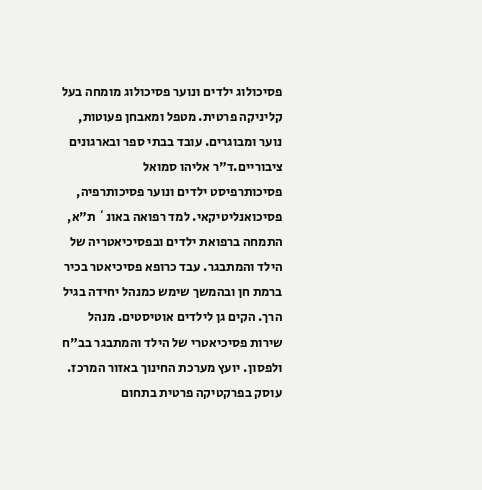פסיכולוג ילדים ונוער פסיכולוג מומחה בעל קליניקה פרטית. מטפל ומאבחן פעוטות, נוער ומבוגרים. עובד בבתי ספר ובארגונים ציבוריים.ד"ר אליהו סמואל
פסיכותרפיסט ילדים ונוער פסיכותרפיה, פסיכואנליטיקאי. למד רפואה באונ` ת"א, התמחה ברפואת ילדים ובפסיכיאטריה של הילד והמתבגר. עבד כרופא פסיכיאטר בכיר ברמת חן ובהמשך שימש כמנהל יחידה בגיל הרך. הקים גן לילדים אוטיסטים. מנהל שירות פסיכיאטרי של הילד והמתבגר בב"ח ולפסון. יועץ מערכת החינוך באזור המרכז. עוסק בפרקטיקה פרטית בתחום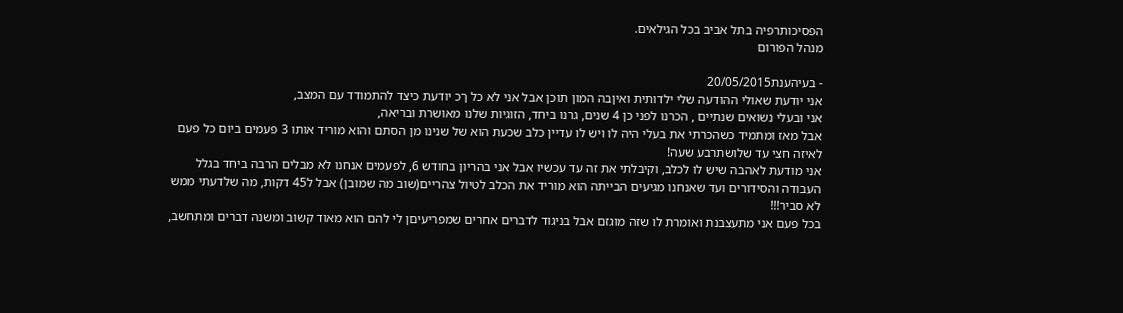הפסיכותרפיה בתל אביב בכל הגילאים.
מנהל הפורום

- בעיהענת20/05/2015
אני יודעת שאולי ההודעה שלי ילדותית ואיןבה המון תוכן אבל אני לא כל ךכ יודעת כיצד להתמודד עם המצב,
אני ובעלי נשואים שנתיים , הכרנו לפני כן 4 שנים, גרנו ביחד, הזוגיות שלנו מאושרת ובריאה,
אבל מאז ומתמיד כשהכרתי את בעלי היה לו ויש לו עדיין כלב שכעת הוא של שנינו מן הסתם והוא מוריד אותו 3 פעמים ביום כל פעם לאיזה חצי עד שלושתרבע שעה!
אני מודעת לאהבה שיש לו לכלב, וקיבלתי את זה עד עכשיו אבל אני בהריון בחודש 6, לפעמים אנחנו לא מבלים הרבה ביחד בגלל העבודה והסידורים ועד שאנחנו מגיעים הבייתה הוא מוריד את הכלב לטיול צהריים(שוב מה שמובן) אבל ל45 דקות, מה שלדעתי ממש לא סביר!!!
בכל פעם אני מתעצבנת ואומרת לו שזה מוגזם אבל בניגוד לדברים אחרים שמפריעיםן לי להם הוא מאוד קשוב ומשנה דברים ומתחשב,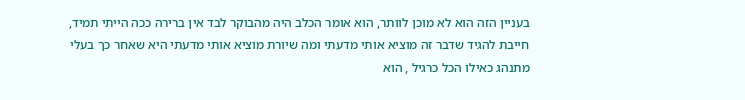בעניין הזה הוא לא מוכן לוותר, הוא אומר הכלב היה מהבוקר לבד אין ברירה ככה הייתי תמיד,
חייבת להגיד שדבר זה מוציא אותי מדעתי ומה שיורת מוציא אותי מדעתי היא שאחר כך בעלי מתנהג כאילו הכל כרגיל , הוא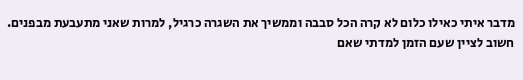מדבר איתי כאילו כלום לא קרה הכל סבבה וממשיך את השגרה כרגיל, למרות שאני מתעבעת מבפנים.
חשוב לציין שעם הזמן למדתי שאם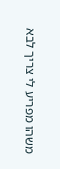משהו מפריע לי צריך לבא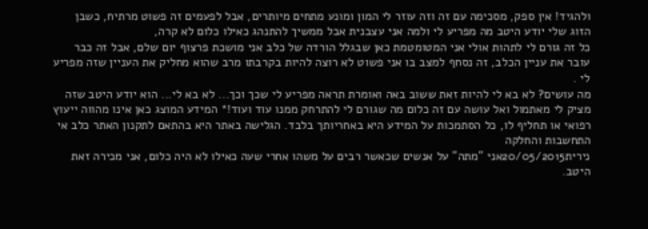ולהגיד! אין ספק, מסכימה עם זה וזה עוזר לי המון ומונע מתחים מיותרים, אבל לפעמים זה פשוט מרתיח, כשבן הזוג שלי יודע היטב מה מפריע לי ולמה אני עצבנית אבל ממשיך להתנהג כאילו כלום לא קרה,
כל זה גורם לי לתהות אולי אני המטומטמת כאן שבגלל הורדה של כלב אני מושכת פרצוף יום שלם, אבל זה כבר עובר את עניין הכלב, זה נסחף למצב בו אני פשוט לא רוצה להיות בקרבתו מרב שהוא מחליק את העניין שזה מפריע לי .
מה עושים? לא בא לי להיות זאת ששוב באה ואומרת תראה מפריע לי שכך וכך... לא בא לי... הוא יודע היטב שזה מציק לי מאתמול ואל עושה עם זה כלום מה שגורם לי להתרחק ממנו עוד ועוד!* המידע המוצג כאן אינו מהווה ייעוץ רפואי או תחליף לו, כל הסתמכות על המידע היא באחריותך בלבד. הגלישה באתר היא בהתאם לתקנון האתר כלב אי התחשבות והחלקה
נירית20/05/2015אני "מתה" על אנשים שכאשר רבים על משהו אחרי שעה כאילו לא היה כלום, אני מכירה זאת היטב.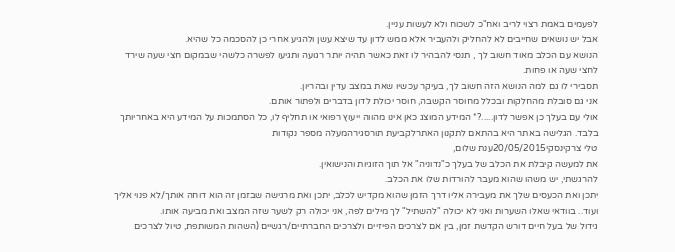לפעמים באמת רצוי לריב ואח"כ לשכוח ולא לעשות עניין.
אבל יש נושאים שחייבים לא להחליק ולהעביר אלא ממש לדון עד שיצא עשן ולהגיע אחרי כן להסכמה כל שהיא.
הנושא עם הכלב מאוד חשוב לך , תנסי להבהיר לו זאת כאשר תהיה יותר רגועה ותגיעו לפשרה כלשהי שבמקום חצי שעה שירד לחצי שעה או פחות.
תסבירי לו גם למה הנושא הזה חשוב לך, בעיקר עכשיו שאת במצב עדין ובהריון.
אני גם סובלת מהחלקות ובכלל מחוסר הקשבה, חוסר יכולת לדון בדברים ולפתור אותם.
אולי עם בעלך כן אפשר לדון.....?* המידע המוצג כאן אינו מהווה ייעוץ רפואי או תחליף לו, כל הסתמכות על המידע היא באחריותך בלבד. הגלישה באתר היא בהתאם לתקנון האתרלקביעת תורסגירהמעלה מספר נקודות
טלי צרקינסקי20/05/2015ענת שלום,
את למעשה קיבלת את הכלב של בעלך כ"נדוניה" אל תוך הזוגיות והנישואין.
להרגשתי, יש משהו שהוא מעבר להורדות שלו את הכלב.
יתכן ואת הכעסים שלך את מעבירה אליו דרך הזמן שהוא מקדיש לכלב, יתכן ואת מרגישה שבזמן זה הוא דוחה אותך/לא פנוי אליך ועוד.. בוודאי שאלו השערות ואני לא יכולה "להשתיל" לך מילים לפה, אני יכולה רק לשער שזה המצב ואת מביעה אותו.
גידול של בעל חיים דורש הקדשת זמן, בין אם לצרכים הפיזיים ולצרכים החברתיים/רגשיים (השהות המשותפת, טיול לצרכים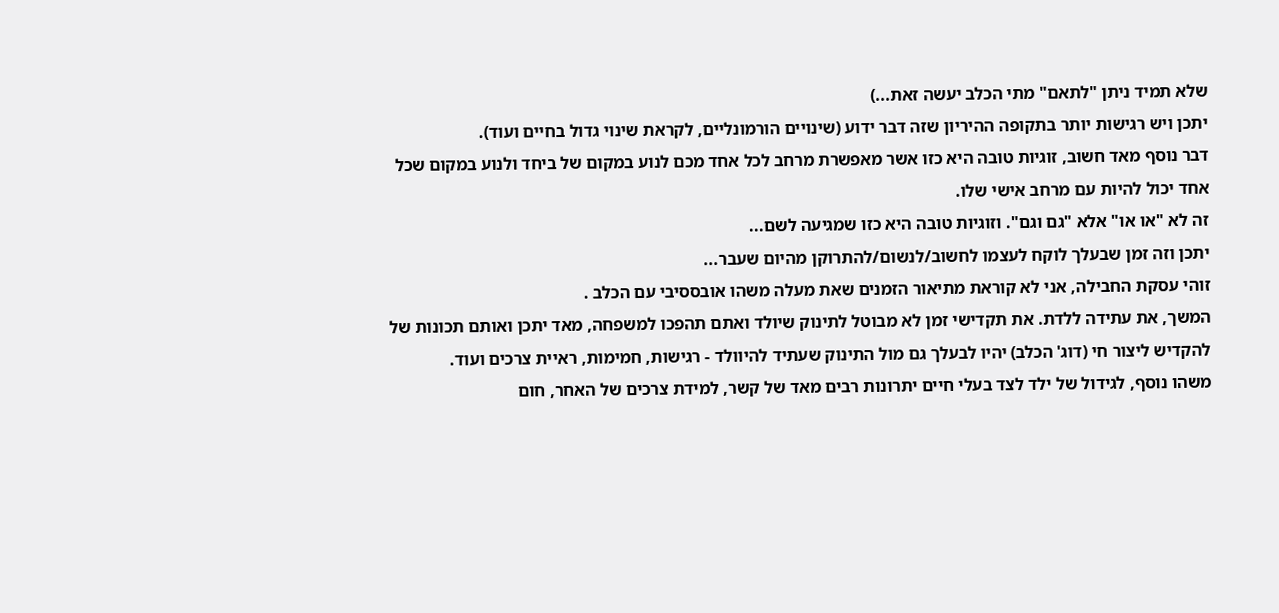שלא תמיד ניתן "לתאם" מתי הכלב יעשה זאת...)
יתכן ויש רגישות יותר בתקופה ההיריון שזה דבר ידוע (שינויים הורמונליים, לקראת שינוי גדול בחיים ועוד).
דבר נוסף מאד חשוב, זוגיות טובה היא כזו אשר מאפשרת מרחב לכל אחד מכם לנוע במקום של ביחד ולנוע במקום שכל אחד יכול להיות עם מרחב אישי שלו.
זה לא "או או" אלא "גם וגם". וזוגיות טובה היא כזו שמגיעה לשם...
יתכן וזה זמן שבעלך לוקח לעצמו לחשוב/לנשום/להתרוקן מהיום שעבר...
זוהי עסקת החבילה, אני לא קוראת מתיאור הזמנים שאת מעלה משהו אובססיבי עם הכלב .
המשך, את עתידה ללדת. את תקדישי זמן לא מבוטל לתינוק שיולד ואתם תהפכו למשפחה, מאד יתכן ואותם תכונות של להקדיש ליצור חי (דוג' הכלב) יהיו לבעלך גם מול התינוק שעתיד להיוולד - רגישות, חמימות, ראיית צרכים ועוד.
משהו נוסף, לגידול של ילד לצד בעלי חיים יתרונות רבים מאד של קשר, למידת צרכים של האחר, חום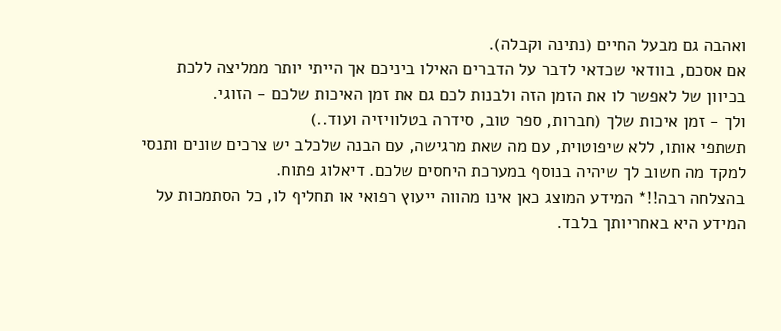ואהבה גם מבעל החיים (נתינה וקבלה).
אם אסכם, בוודאי שכדאי לדבר על הדברים האילו ביניכם אך הייתי יותר ממליצה ללכת בכיוון של לאפשר לו את הזמן הזה ולבנות לכם גם את זמן האיכות שלכם - הזוגי.
ולך - זמן איכות שלך (חברות, ספר טוב, סידרה בטלוויזיה ועוד..)
תשתפי אותו, ללא שיפוטוית, עם מה שאת מרגישה, עם הבנה שלכלב יש צרכים שונים ותנסי למקד מה חשוב לך שיהיה בנוסף במערכת היחסים שלכם. דיאלוג פתוח.
בהצלחה רבה!!* המידע המוצג כאן אינו מהווה ייעוץ רפואי או תחליף לו, כל הסתמכות על המידע היא באחריותך בלבד.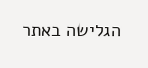הגלישה באתר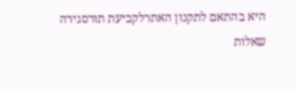היא בהתאם לתקנון האתרלקביעת תורסגירה
שאלות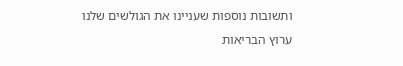ותשובות נוספות שעניינו את הגולשים שלנו
ערוץ הבריאות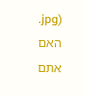.jpg)
האם אתם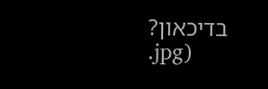בדיכאון?
.jpg)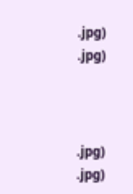.jpg)
.jpg)



.jpg)
.jpg)